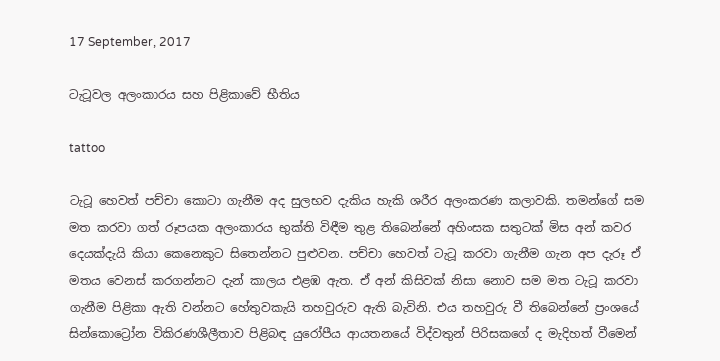17 September, 2017

ටැටූවල අලංකාරය සහ පිළිකාවේ භීතිය

tattoo

ටැටූ හෙවත් පච්චා කොටා ගැනීම අද සුලභව දැකිය හැකි ශරීර අලංකරණ කලාවකි. තමන්ගේ සම මත කරවා ගත් රූපයක අලංකාරය භුක්ති විඳීම තුළ තිබෙන්නේ අහිංසක සතුටක් මිස අන් කවර දෙයක්දැයි කියා කෙනෙකුට සිතෙන්නට පුළුවන. පච්චා හෙවත් ටැටූ කරවා ගැනීම ගැන අප දැරූ ඒ මතය වෙනස් කරගන්නට දැන් කාලය එළඹ ඇත. ඒ අන් කිසිවක් නිසා නොව සම මත ටැටූ කරවා ගැනීම පිළිකා ඇති වන්නට හේතුවකැයි තහවුරුව ඇති බැවිනි. එය තහවුරු වී තිබෙන්නේ ප්‍රංශයේ සින්කොට්‍රෝන විකිරණශීලීතාව පිළිබඳ යුරෝපීය ආයතනයේ විද්වතුන් පිරිසකගේ ද මැදිහත් වීමෙන්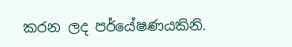කරන ලද පර්යේෂණයකිනි.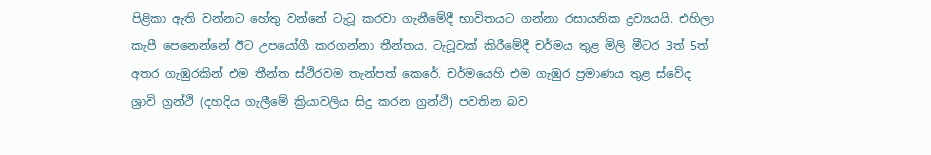පිළිකා ඇති වන්නට හේතු වන්නේ ටැටූ කරවා ගැනීමේදී භාවිතයට ගන්නා රසායනික ද්‍රව්‍යයයි. එහිලා කැපී පෙනෙන්නේ ඊට උපයෝගී කරගන්නා තීන්තය. ටැටූවක් කිරීමේදී චර්මය තුළ මිලි මීටර 3ත් 5ත් අතර ගැඹුරකින් එම තීන්ත ස්ථිරවම තැන්පත් කෙරේ. චර්මයෙහි එම ගැඹුර ප්‍රමාණය තුළ ස්වේද ශ්‍රාවි ග්‍රන්ථි (දහදිය ගැලීමේ ක්‍රියාවලිය සිදු කරන ග්‍රන්ථි) පවතින බව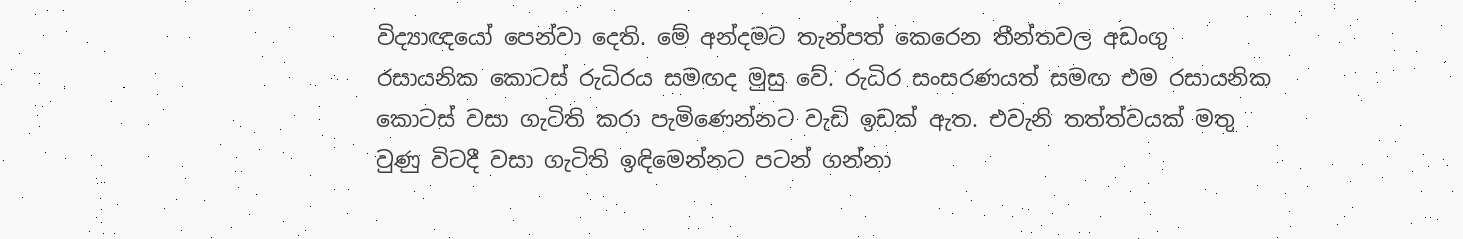විද්‍යාඥයෝ පෙන්වා දෙති. මේ අන්දමට තැන්පත් කෙරෙන තීන්තවල අඩංගු රසායනික කොටස් රුධිරය සමඟද මුසු වේ. රුධිර සංසරණයත් සමඟ එම රසායනික කොටස් වසා ගැටිති කරා පැමිණෙන්නට වැඩි ඉඩක් ඇත. එවැනි තත්ත්වයක් මතු වුණු විටදී වසා ගැටිති ඉඳිමෙන්නට පටන් ගන්නා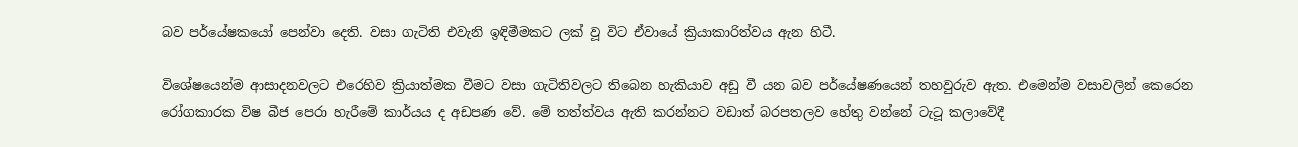බව පර්යේෂකයෝ පෙන්වා දෙති. වසා ගැටිති එවැනි ඉඳිමීමකට ලක් වූ විට ඒවායේ ක්‍රියාකාරිත්වය ඇන හිටී.

විශේෂයෙන්ම ආසාදනවලට එරෙහිව ක්‍රියාත්මක වීමට වසා ගැටිතිවලට තිබෙන හැකියාව අඩු වී යන බව පර්යේෂණයෙන් තහවුරුව ඇත. එමෙන්ම වසාවලින් කෙරෙන රෝගකාරක විෂ බීජ පෙරා හැරීමේ කාර්යය ද අඩපණ වේ. මේ තත්ත්වය ඇති කරන්නට වඩාත් බරපතලව හේතු වන්නේ ටැටූ කලාවේදී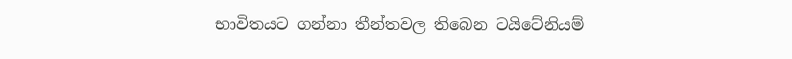භාවිතයට ගන්නා තීන්තවල තිබෙන ටයිටේනියම්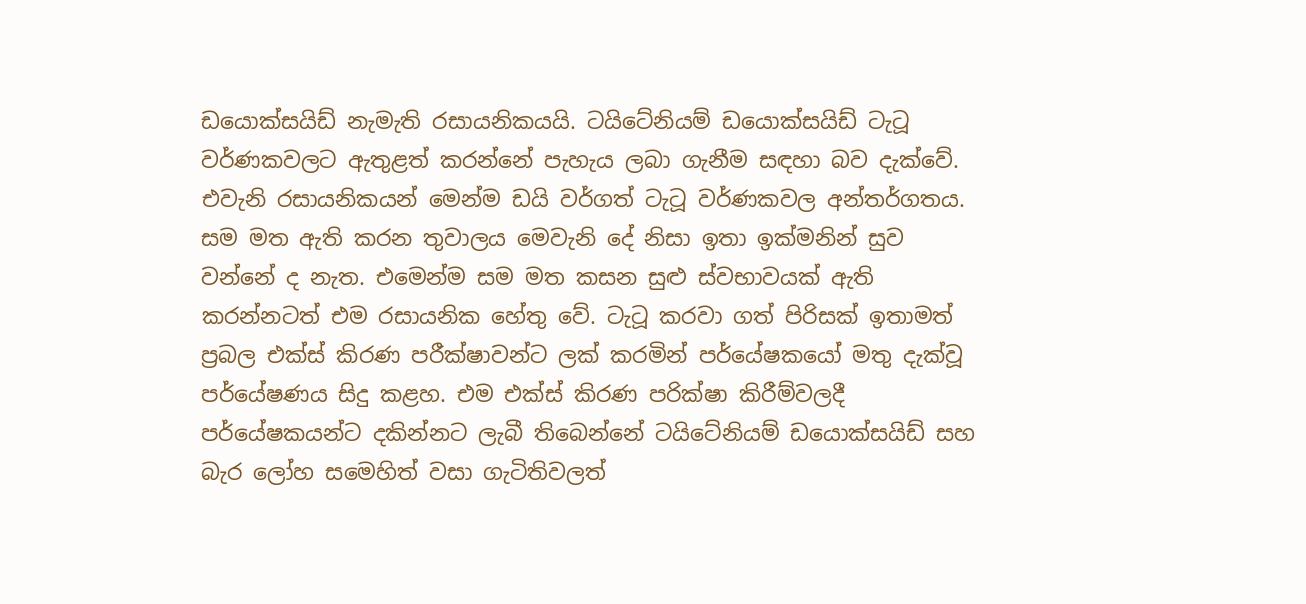ඩයොක්සයිඩ් නැමැති රසායනිකයයි. ටයිටේනියම් ඩයොක්සයිඩ් ටැටූ වර්ණකවලට ඇතුළත් කරන්නේ පැහැය ලබා ගැනීම සඳහා බව දැක්වේ. එවැනි රසායනිකයන් මෙන්ම ඩයි වර්ගත් ටැටූ වර්ණකවල අන්තර්ගතය. සම මත ඇති කරන තුවාලය මෙවැනි දේ නිසා ඉතා ඉක්මනින් සුව වන්නේ ද නැත. එමෙන්ම සම මත කසන සුළු ස්වභාවයක් ඇති කරන්නටත් එම රසායනික හේතු වේ. ටැටූ කරවා ගත් පිරිසක් ඉතාමත් ප්‍රබල එක්ස් කිරණ පරීක්ෂාවන්ට ලක් කරමින් පර්යේෂකයෝ මතු දැක්වූ පර්යේෂණය සිදු කළහ. එම එක්ස් කිරණ පරික්ෂා කිරීම්වලදී පර්යේෂකයන්ට දකින්නට ලැබී තිබෙන්නේ ටයිටේනියම් ඩයොක්සයිඩ් සහ බැර ලෝහ සමෙහිත් වසා ගැටිතිවලත්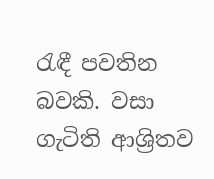රැඳී පවතින බවකි. වසා ගැටිති ආශ්‍රිතව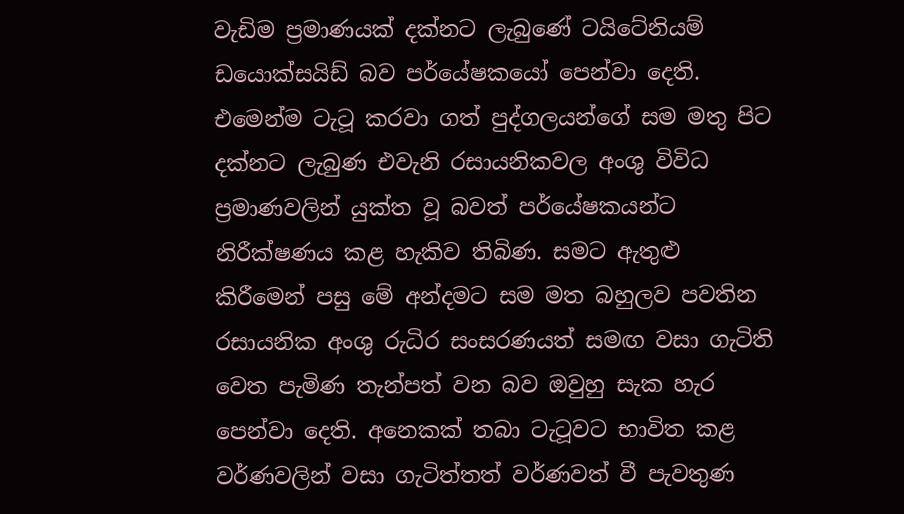වැඩිම ප්‍රමාණයක් දක්නට ලැබුණේ ටයිටේනියම් ඩයොක්සයිඩ් බව පර්යේෂකයෝ පෙන්වා දෙති. එමෙන්ම ටැටූ කරවා ගත් පුද්ගලයන්ගේ සම මතු පිට දක්නට ලැබුණ එවැනි රසායනිකවල අංශු විවිධ ප්‍රමාණවලින් යුක්ත වූ බවත් පර්යේෂකයන්ට නිරීක්ෂණය කළ හැකිව තිබිණ. සමට ඇතුළු කිරීමෙන් පසු මේ අන්දමට සම මත බහුලව පවතින රසායනික අංශු රුධිර සංසරණයත් සමඟ වසා ගැටිති වෙත පැමිණ තැන්පත් වන බව ඔවුහු සැක හැර පෙන්වා දෙති. අනෙකක් තබා ටැටූවට භාවිත කළ වර්ණවලින් වසා ගැටිත්තත් වර්ණවත් වී පැවතුණ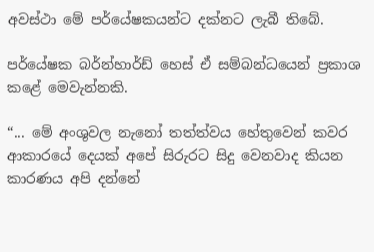අවස්ථා මේ පර්යේෂකයන්ට දක්නට ලැබී තිබේ.

පර්යේෂක බර්න්හාර්ඩ් හෙස් ඒ සම්බන්ධයෙන් ප්‍රකාශ කළේ මෙවැන්නකි.

“... මේ අංශුවල නැනෝ තත්ත්වය හේතුවෙන් කවර ආකාරයේ දෙයක් අපේ සිරුරට සිදු වෙනවාද කියන කාරණය අපි දන්නේ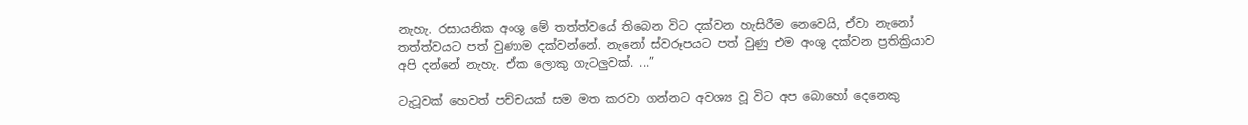නැහැ. රසායනික අංශු මේ තත්ත්වයේ තිබෙන විට දක්වන හැසිරීම නෙවෙයි, ඒවා නැනෝ තත්ත්වයට පත් වුණාම දක්වන්නේ. නැනෝ ස්වරූපයට පත් වුණු එම අංශු දක්වන ප්‍රතික්‍රියාව අපි දන්නේ නැහැ. ඒක ලොකු ගැටලුවක්. ...”

ටැටූවක් හෙවත් පච්චයක් සම මත කරවා ගන්නට අවශ්‍ය වූ විට අප බොහෝ දෙනෙකු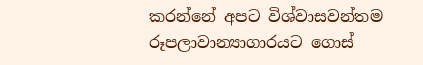කරන්නේ අපට විශ්වාසවන්තම රූපලාවාන්‍යාගාරයට ගොස්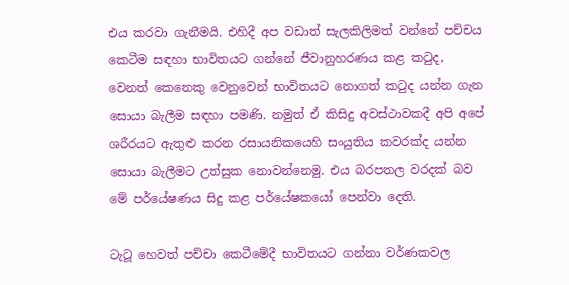එය කරවා ගැනීමයි. එහිදී අප වඩාත් සැලකිලිමත් වන්නේ පච්චය කෙටීම සඳහා භාවිතයට ගන්නේ ජීවානුහරණය කළ කටුද, වෙනත් කෙනෙකු වෙනුවෙන් භාවිතයට නොගත් කටුද යන්න ගැන සොයා බැලීම සඳහා පමණි. නමුත් ඒ කිසිදු අවස්ථාවකදී අපි අපේ ශරීරයට ඇතුළු කරන රසායනිකයෙහි සංයුතිය කවරක්ද යන්න සොයා බැලීමට උත්සුක නොවන්නෙමු. එය බරපතල වරදක් බව මේ පර්යේෂණය සිදු කළ පර්යේෂකයෝ පෙන්වා දෙති.

ටැටූ හෙවත් පච්චා කෙටීමේදී භාවිතයට ගන්නා වර්ණකවල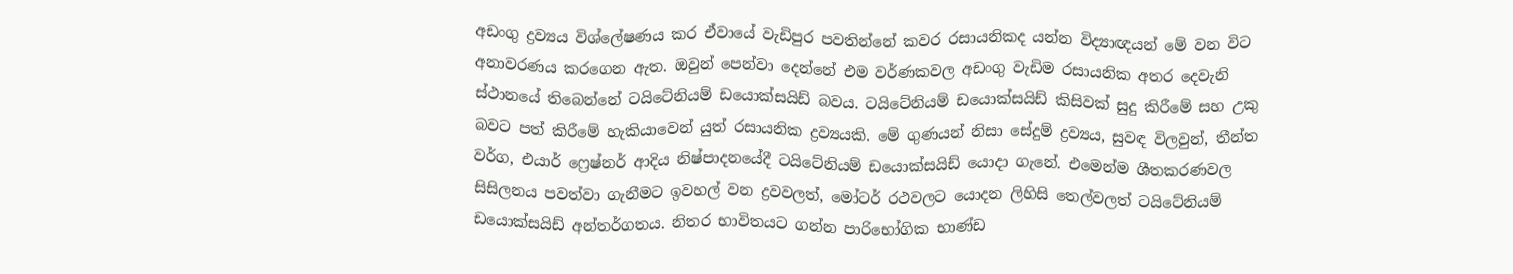අඩංගු ද්‍රව්‍යය විශ්ලේෂණය කර ඒවායේ වැඩිපුර පවතින්නේ කවර රසායනිකද යන්න විද්‍යාඥයන් මේ වන විට අනාවරණය කරගෙන ඇත. ඔවුන් පෙන්වා දෙන්නේ එම වර්ණකවල අඩංගු වැඩිම රසායනික අතර දෙවැනි ස්ථානයේ තිබෙන්නේ ටයිටේනියම් ඩයොක්සයිඩ් බවය. ටයිටේනියම් ඩයොක්සයිඩ් කිසිවක් සුදු කිරීමේ සහ උකු බවට පත් කිරීමේ හැකියාවෙන් යුත් රසායනික ද්‍රව්‍යයකි. මේ ගුණයන් නිසා සේදුම් ද්‍රව්‍යය, සුවඳ විලවුන්, තීන්ත වර්ග, එයාර් ෆ්‍රෙෂ්නර් ආදිය නිෂ්පාදනයේදී ටයිටේනියම් ඩයොක්සයිඩ් යොදා ගැනේ. එමෙන්ම ශීතකරණවල සිසිලනය පවත්වා ගැනීමට ඉවහල් වන ද්‍රවවලත්, මෝටර් රථවලට යොදන ලිහිසි තෙල්වලත් ටයිටේනියම් ඩයොක්සයිඩ් අන්තර්ගතය. නිතර භාවිතයට ගන්න පාරිභෝගික භාණ්ඩ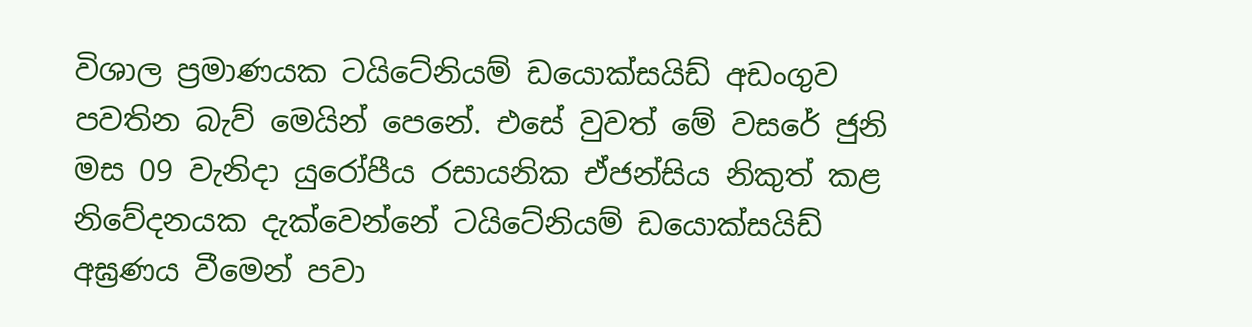විශාල ප්‍රමාණයක ටයිටේනියම් ඩයොක්සයිඩ් අඩංගුව පවතින බැව් මෙයින් පෙනේ. එසේ වුවත් මේ වසරේ ජුනි මස 09 වැනිදා යුරෝපීය රසායනික ඒජන්සිය නිකුත් කළ නිවේදනයක දැක්වෙන්නේ ටයිටේනියම් ඩයොක්සයිඩ් අඝ්‍රණය වීමෙන් පවා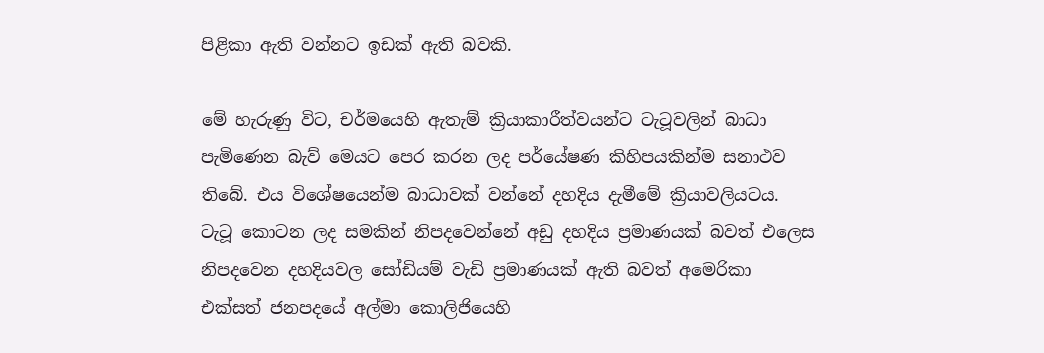පිළිකා ඇති වන්නට ඉඩක් ඇති බවකි.

මේ හැරුණු විට, චර්මයෙහි ඇතැම් ක්‍රියාකාරීත්වයන්ට ටැටූවලින් බාධා පැමිණෙන බැව් මෙයට පෙර කරන ලද පර්යේෂණ කිහිපයකින්ම සනාථව තිබේ. එය විශේෂයෙන්ම බාධාවක් වන්නේ දහදිය දැමීමේ ක්‍රියාවලියටය. ටැටූ කොටන ලද සමකින් නිපදවෙන්නේ අඩු දහදිය ප්‍රමාණයක් බවත් එලෙස නිපදවෙන දහදියවල සෝඩියම් වැඩි ප්‍රමාණයක් ඇති බවත් අමෙරිකා එක්සත් ජනපදයේ අල්මා කොලිජියෙහි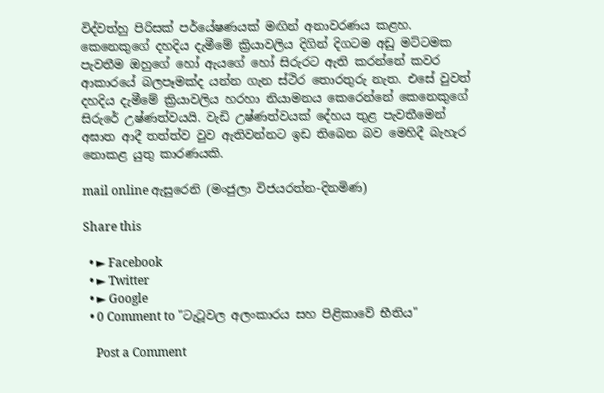විද්වත්හු පිරිසක් පර්යේෂණයක් මඟින් අනාවරණය කළහ. කෙනෙකුගේ දහදිය දැමීමේ ක්‍රියාවලිය දිගින් දිගටම අඩු මට්ටමක පැවතීම ඔහුගේ හෝ ඇයගේ හෝ සිරුරට ඇති කරන්නේ කවර ආකාරයේ බලපෑමක්ද යන්න ගැන ස්ථිර තොරතුරු නැත. එසේ වුවත් දහදිය දැමීමේ ක්‍රියාවලිය හරහා නියාමනය කෙරෙන්නේ කෙනෙකුගේ සිරුරේ උෂ්ණත්වයයි. වැඩි උෂ්ණත්වයක් දේහය තුළ පැවතීමෙන් අඝාත ආදී තත්ත්ව වුව ඇතිවන්නට ඉඩ තිබෙන බව මෙහිදී බැහැර නොකළ යුතු කාරණයකි.

mail online ඇසුරෙනි (මංජුලා විජයරත්න-දිනමිණ)

Share this

  • ► Facebook
  • ► Twitter
  • ► Google
  • 0 Comment to "ටැටූවල අලංකාරය සහ පිළිකාවේ භීතිය"

    Post a Comment